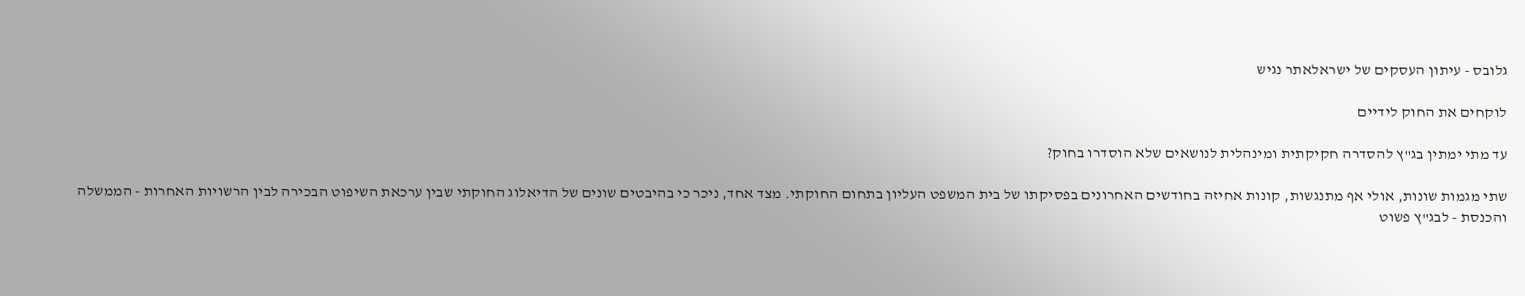גלובס - עיתון העסקים של ישראלאתר נגיש

לוקחים את החוק לידיים

עד מתי ימתין בג"ץ להסדרה חקיקתית ומינהלית לנושאים שלא הוסדרו בחוק?

שתי מגמות שונות, אולי אף מתנגשות, קונות אחיזה בחודשים האחרונים בפסיקתו של בית המשפט העליון בתחום החוקתי. מצד אחד, ניכר כי בהיבטים שונים של הדיאלוג החוקתי שבין ערכאת השיפוט הבכירה לבין הרשויות האחרות - הממשלה והכנסת - לבג"ץ פשוט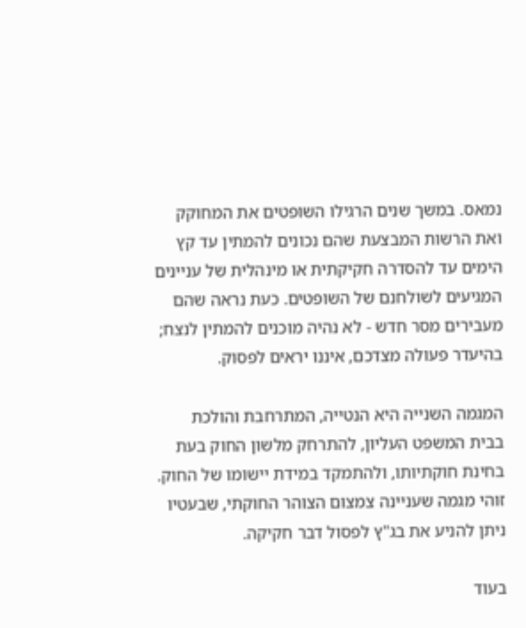נמאס. במשך שנים הרגילו השופטים את המחוקק ואת הרשות המבצעת שהם נכונים להמתין עד קץ הימים עד להסדרה חקיקתית או מינהלית של עניינים המגיעים לשולחנם של השופטים. כעת נראה שהם מעבירים מסר חדש - לא נהיה מוכנים להמתין לנצח; בהיעדר פעולה מצדכם, איננו יראים לפסוק.

המגמה השנייה היא הנטייה, המתרחבת והולכת בבית המשפט העליון, להתרחק מלשון החוק בעת בחינת חוקתיותו, ולהתמקד במידת יישומו של החוק. זוהי מגמה שעניינה צמצום הצוהר החוקתי, שבעטיו ניתן להניע את בג"ץ לפסול דבר חקיקה.

בעוד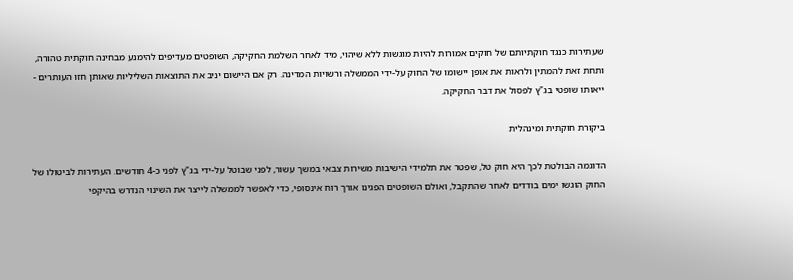שעתירות כנגד חוקתיותם של חוקים אמורות להיות מוגשות ללא שיהוי, מיד לאחר השלמת החקיקה, השופטים מעדיפים להימנע מבחינה חוקתית טהורה, ותחת זאת להמתין ולראות את אופן יישומו של החוק על-ידי הממשלה ורשויות המדינה. רק אם היישום יניב את התוצאות השליליות שאותן חזו העותרים - ייאותו שופטי בג"ץ לפסול את דבר החקיקה.

ביקורת חוקתית ומינהלית

הדוגמה הבולטת לכך היא חוק טל, שפטר את תלמידי הישיבות משירות צבאי במשך עשור, לפני שבוטל על-ידי בג"ץ לפני כ-4 חודשים. העתירות לביטולו של החוק הוגשו ימים בודדים לאחר שהתקבל, ואולם השופטים הפגינו אורך רוח אינסופי, כדי לאפשר לממשלה לייצר את השינוי הנדרש בהיקפי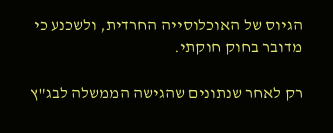הגיוס של האוכלוסייה החרדית, ולשכנע כי מדובר בחוק חוקתי.

רק לאחר שנתונים שהגישה הממשלה לבג"ץ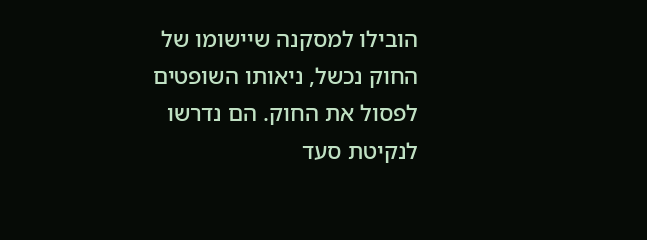הובילו למסקנה שיישומו של החוק נכשל, ניאותו השופטים לפסול את החוק. הם נדרשו לנקיטת סעד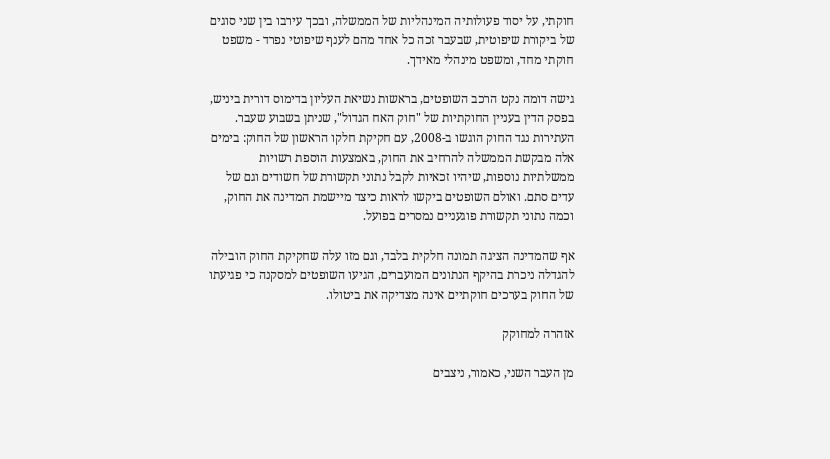חוקתי, על יסוד פעולותיה המינהליות של הממשלה, ובכך עירבו בין שני סוגים של ביקורת שיפוטית, שבעבר זכה כל אחד מהם לענף שיפוטי נפרד - משפט חוקתי מחד, ומשפט מינהלי מאידך.

גישה דומה נקט הרכב השופטים, בראשות נשיאת העליון בדימוס דורית ביניש, בפסק הדין בעניין החוקתיות של "חוק האח הגדול", שניתן בשבוע שעבר. העתירות נגד החוק הוגשו ב-2008, עם חקיקת חלקו הראשון של החוק: בימים אלה מבקשת הממשלה להרחיב את החוק, באמצעות הוספת רשויות ממשלתיות נוספות, שיהיו זכאיות לקבל נתוני תקשורת של חשודים וגם של עדים סתם. ואולם השופטים ביקשו לראות כיצד מיישמת המדינה את החוק, וכמה נתוני תקשורת פוגעניים נמסרים בפועל.

אף שהמדינה הציגה תמונה חלקית בלבד, וגם מזו עלה שחקיקת החוק הובילה להגדלה ניכרת בהיקף הנתונים המועברים, הגיעו השופטים למסקנה כי פגיעתו של החוק בערכים חוקתיים אינה מצדיקה את ביטולו.

אזהרה למחוקק

מן העבר השני, כאמור, ניצבים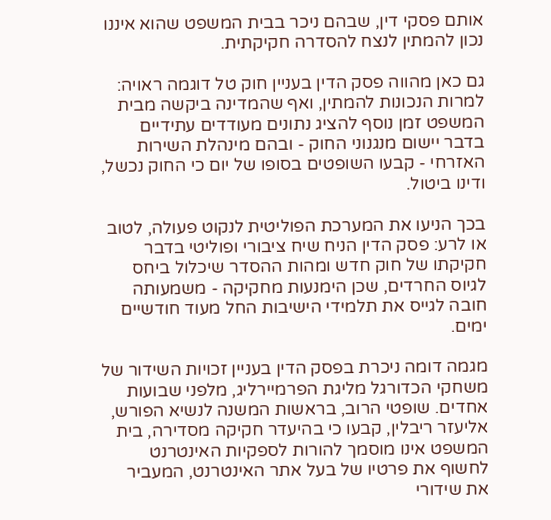אותם פסקי דין, שבהם ניכר בבית המשפט שהוא איננו נכון להמתין לנצח להסדרה חקיקתית.

גם כאן מהווה פסק הדין בעניין חוק טל דוגמה ראויה: למרות הנכונות להמתין, ואף שהמדינה ביקשה מבית המשפט זמן נוסף להציג נתונים מעודדים עתידיים בדבר יישום מנגנוני החוק - ובהם מינהלת השירות האזרחי - קבעו השופטים בסופו של יום כי החוק נכשל, ודינו ביטול.

בכך הניעו את המערכת הפוליטית לנקוט פעולה, לטוב או לרע: פסק הדין הניח שיח ציבורי ופוליטי בדבר חקיקתו של חוק חדש ומהות ההסדר שיכלול ביחס לגיוס החרדים, שכן הימנעות מחקיקה - משמעותה חובה לגייס את תלמידי הישיבות החל מעוד חודשיים ימים.

מגמה דומה ניכרת בפסק הדין בעניין זכויות השידור של משחקי הכדורגל מליגת הפרמיירליג, מלפני שבועות אחדים. שופטי הרוב, בראשות המשנה לנשיא הפורש, אליעזר ריבלין, קבעו כי בהיעדר חקיקה מסדירה, בית המשפט אינו מוסמך להורות לספקיות האינטרנט לחשוף את פרטיו של בעל אתר האינטרנט, המעביר את שידורי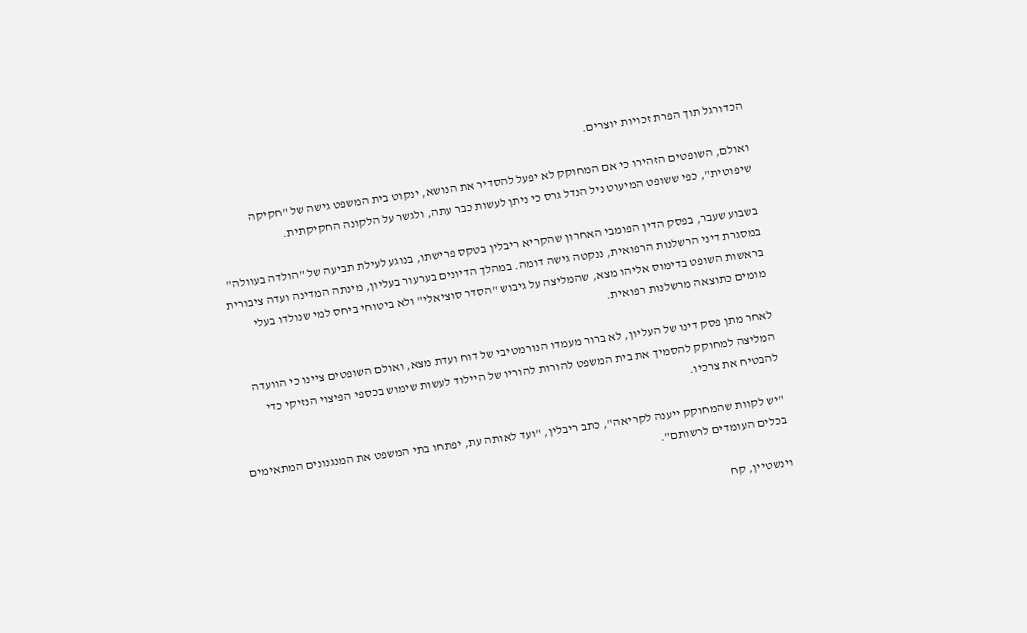הכדורגל תוך הפרת זכויות יוצרים.

ואולם, השופטים הזהירו כי אם המחוקק לא יפעל להסדיר את הנושא, ינקוט בית המשפט גישה של "חקיקה שיפוטית", כפי ששופט המיעוט ניל הנדל גרס כי ניתן לעשות כבר עתה, ולגשר על הלקונה החקיקתית.

בשבוע שעבר, בפסק הדין הפומבי האחרון שהקריא ריבלין בטקס פרישתו, בנוגע לעילת תביעה של "הולדה בעוולה" במסגרת דיני הרשלנות הרפואית, ננקטה גישה דומה. במהלך הדיונים בערעור בעליון, מינתה המדינה ועדה ציבורית בראשות השופט בדימוס אליהו מצא, שהמליצה על גיבוש "הסדר סוציאלי" ולא ביטוחי ביחס למי שנולדו בעלי מומים כתוצאה מרשלנות רפואית.

לאחר מתן פסק דינו של העליון, לא ברור מעמדו הנורמטיבי של דוח ועדת מצא, ואולם השופטים ציינו כי הוועדה המליצה למחוקק להסמיך את בית המשפט להורות להוריו של היילוד לעשות שימוש בכספי הפיצוי הנזיקי כדי להבטיח את צרכיו.

"יש לקוות שהמחוקק ייענה לקריאה", כתב ריבלין, "ועד לאותה עת, יפתחו בתי המשפט את המנגנונים המתאימים בכלים העומדים לרשותם".

וינשטיין, קח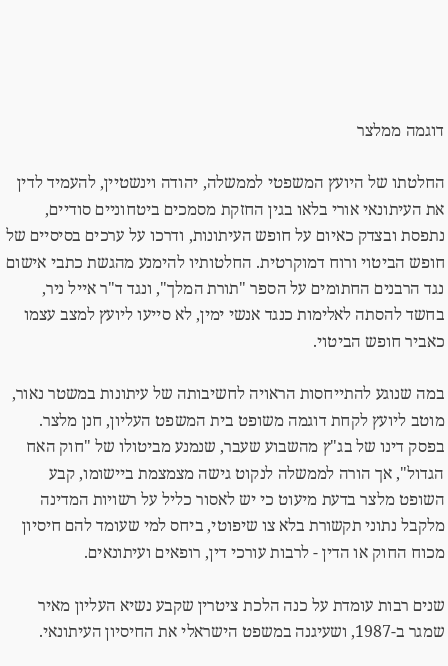דוגמה ממלצר

החלטתו של היועץ המשפטי לממשלה, יהודה וינשטיין, להעמיד לדין את העיתונאי אורי בלאו בגין החזקת מסמכים ביטחוניים סודיים, נתפסת ובצדק כאיום על חופש העיתונות, ודרכו על ערכים בסיסיים של חופש הביטוי ורוח דמוקרטית. החלטותיו להימנע מהגשת כתבי אישום נגד הרבנים החתומים על הספר "תורת המלך", ונגד ד"ר אייל ניר, בחשד להסתה לאלימות כנגד אנשי ימין, לא סייעו ליועץ למצב עצמו כאביר חופש הביטוי.

במה שנוגע להתייחסות הראויה לחשיבותה של עיתונות במשטר נאור, מוטב ליועץ לקחת דוגמה משופט בית המשפט העליון, חנן מלצר. בפסק דינו של בג"ץ מהשבוע שעבר, שנמנע מביטולו של "חוק האח הגדול", אך הורה לממשלה לנקוט גישה מצמצמת ביישומו, קבע השופט מלצר בדעת מיעוט כי יש לאסור כליל על רשויות המדינה מלקבל נתוני תקשורת בלא צו שיפוטי, ביחס למי שעומד להם חיסיון מכוח החוק או הדין - לרבות עורכי דין, רופאים ועיתונאים.

שנים רבות עומדת על כנה הלכת ציטרין שקבע נשיא העליון מאיר שמגר ב-1987, ושעיגנה במשפט הישראלי את החיסיון העיתונאי.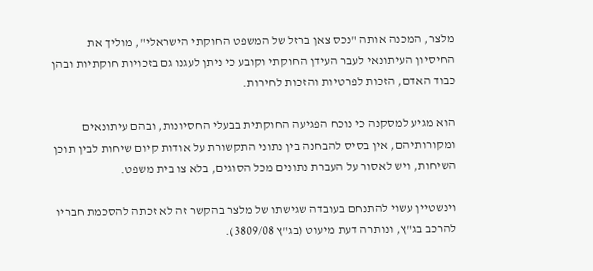מלצר, המכנה אותה "נכס צאן ברזל של המשפט החוקתי הישראלי", מוליך את החיסיון העיתונאי לעבר העידן החוקתי וקובע כי ניתן לעגנו גם בזכויות חוקתיות ובהן כבוד האדם, הזכות לפרטיות והזכות לחירות.

הוא מגיע למסקנה כי נוכח הפגיעה החוקתית בבעלי החסיונות, ובהם עיתונאים ומקורותיהם, אין בסיס להבחנה בין נתוני התקשורת על אודות קיום שיחות לבין תוכן השיחות, ויש לאסור על העברת נתונים מכל הסוגים, בלא צו בית משפט.

וינשטיין עשוי להתנחם בעובדה שגישתו של מלצר בהקשר זה לא זכתה להסכמת חבריו להרכב בג"ץ, ונותרה דעת מיעוט (בג"ץ 3809/08).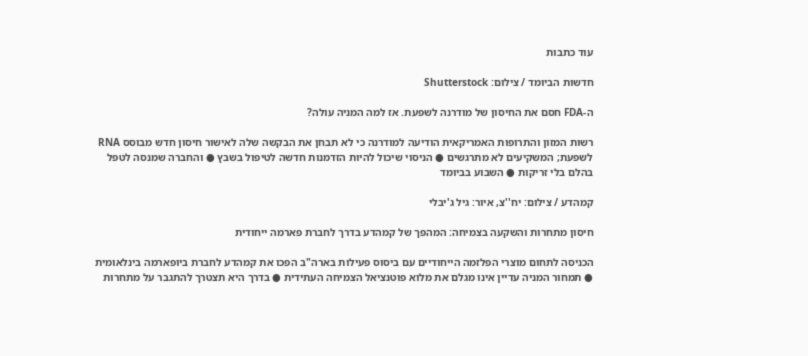עוד כתבות

חדשות הביומד / צילום: Shutterstock

ה-FDA חסם את החיסון של מודרנה לשפעת. אז למה המניה עולה?

רשות המזון והתרופות האמריקאית הודיעה למודרנה כי לא תבחן את הבקשה שלה לאישור חיסון חדש מבוסס RNA לשפעת; המשקיעים לא מתרגשים ● הניסוי שיכול להיות הזדמנות חדשה לטיפול בשבץ ● והחברה שמנסה לטפל בהלם בלי זריקות ● השבוע בביומד

קמהדע / צילום: יח''צ, איור: גיל ג'יבלי

חיסון מתחרות והשקעה בצמיחה: המהפך של קמהדע בדרך לחברת פארמה ייחודית

הכניסה לתחום מוצרי הפלזמה הייחודיים עם ביסוס פעילות בארה"ב הפכו את קמהדע לחברת ביופארמה בינלאומית ● תמחור המניה עדיין אינו מגלם את מלוא פוטנציאל הצמיחה העתידית ● בדרך היא תצטרך להתגבר על מתחרות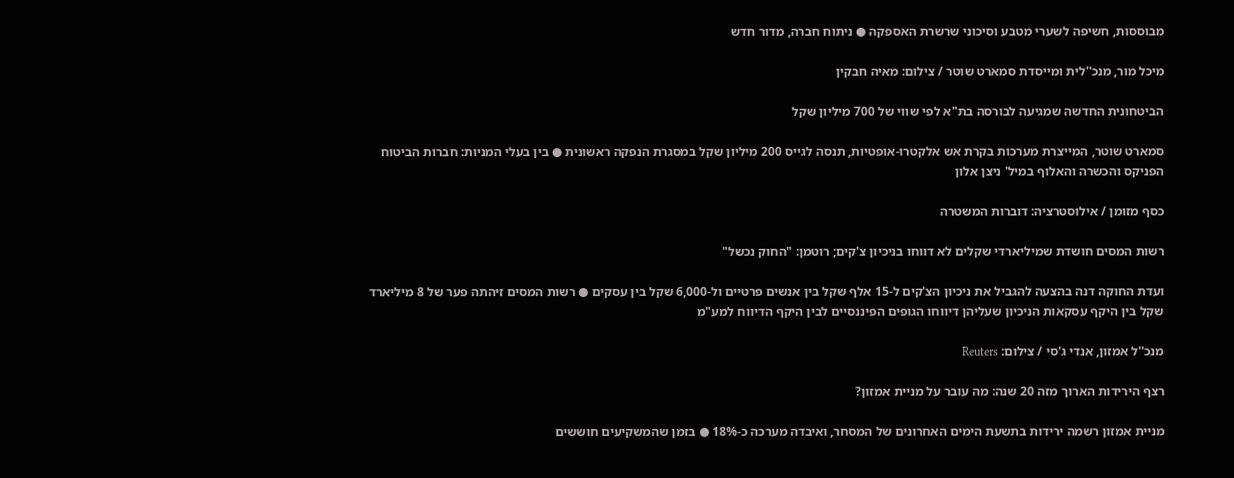מבוססות, חשיפה לשערי מטבע וסיכוני שרשרת האספקה ● ניתוח חברה, מדור חדש

מיכל מור, מנכ''לית ומייסדת סמארט שוטר / צילום: מאיה חבקין

הביטחונית החדשה שמגיעה לבורסה בת"א לפי שווי של 700 מיליון שקל

סמארט שוטר, המייצרת מערכות בקרת אש אלקטרו-אופטיות, תנסה לגייס 200 מיליון שקל במסגרת הנפקה ראשונית ● בין בעלי המניות: חברות הביטוח הפניקס והכשרה והאלוף במיל' ניצן אלון

כסף מזומן / אילוסטרציה: דוברות המשטרה

רשות המסים חושדת שמיליארדי שקלים לא דווחו בניכיון צ'קים; רוטמן: "החוק נכשל"

ועדת החוקה דנה בהצעה להגביל את ניכיון הצ'קים ל-15 אלף שקל בין אנשים פרטיים ול-6,000 שקל בין עסקים ● רשות המסים זיהתה פער של 8 מיליארד שקל בין היקף עסקאות הניכיון שעליהן דיווחו הגופים הפיננסיים לבין היקף הדיווח למע"מ

מנכ''ל אמזון, אנדי ג'סי / צילום: Reuters

רצף הירידות הארוך מזה 20 שנה: מה עובר על מניית אמזון?

מניית אמזון רשמה ירידות בתשעת הימים האחרונים של המסחר, ואיבדה מערכה כ-18% ● בזמן שהמשקיעים חוששים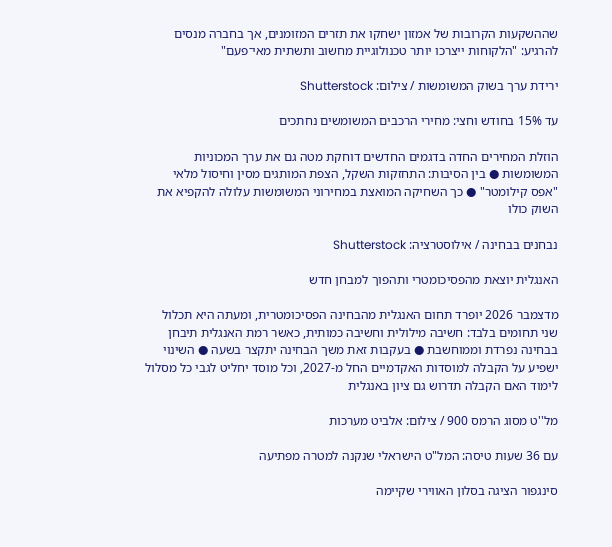שההשקעות הקרובות של אמזון ישחקו את תזרים המזומנים, אך בחברה מנסים להרגיע: "הלקוחות ייצרכו יותר טכנולוגיית מחשוב ותשתית מאי־פעם"

ירידת ערך בשוק המשומשות / צילום: Shutterstock

עד 15% בחודש וחצי: מחירי הרכבים המשומשים נחתכים

הוזלת המחירים החדה בדגמים החדשים דוחקת מטה גם את ערך המכוניות המשומשות ● בין הסיבות: התחזקות השקל, הצפת המותגים מסין וחיסול מלאי "אפס קילומטר" ● כך השחיקה המואצת במחירוני המשומשות עלולה להקפיא את השוק כולו

נבחנים בבחינה / אילוסטרציה: Shutterstock

האנגלית יוצאת מהפסיכומטרי ותהפוך למבחן חדש

מדצמבר 2026 יופרד תחום האנגלית מהבחינה הפסיכומטרית, ומעתה היא תכלול שני תחומים בלבד: חשיבה מילולית וחשיבה כמותית, כאשר רמת האנגלית תיבחן בבחינה נפרדת וממוחשבת ● בעקבות זאת משך הבחינה יתקצר בשעה ● השינוי ישפיע על הקבלה למוסדות האקדמיים החל מ-2027, וכל מוסד יחליט לגבי כל מסלול לימוד האם הקבלה תדרוש גם ציון באנגלית

מל''ט מסוג הרמס 900 / צילום: אלביט מערכות

עם 36 שעות טיסה: המל"ט הישראלי שנקנה למטרה מפתיעה

סינגפור הציגה בסלון האווירי שקיימה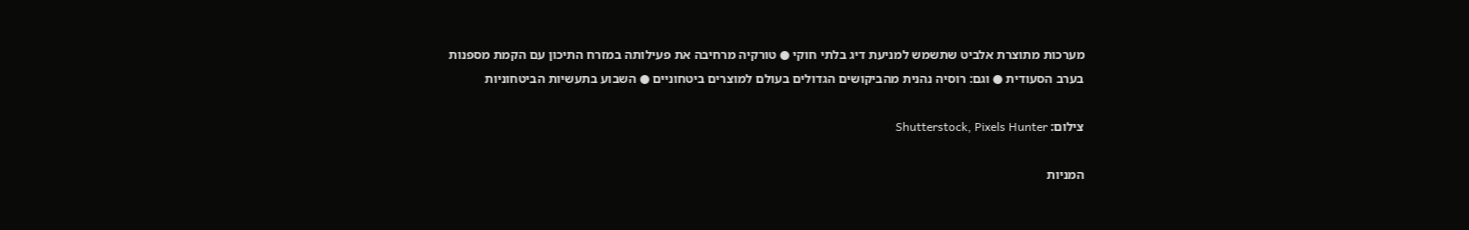מערכות מתוצרת אלביט שתשמש למניעת דיג בלתי חוקי ● טורקיה מרחיבה את פעילותה במזרח התיכון עם הקמת מספנות בערב הסעודית ● וגם: רוסיה נהנית מהביקושים הגדולים בעולם למוצרים ביטחוניים ● השבוע בתעשיות הביטחוניות

צילום: Shutterstock, Pixels Hunter

המניות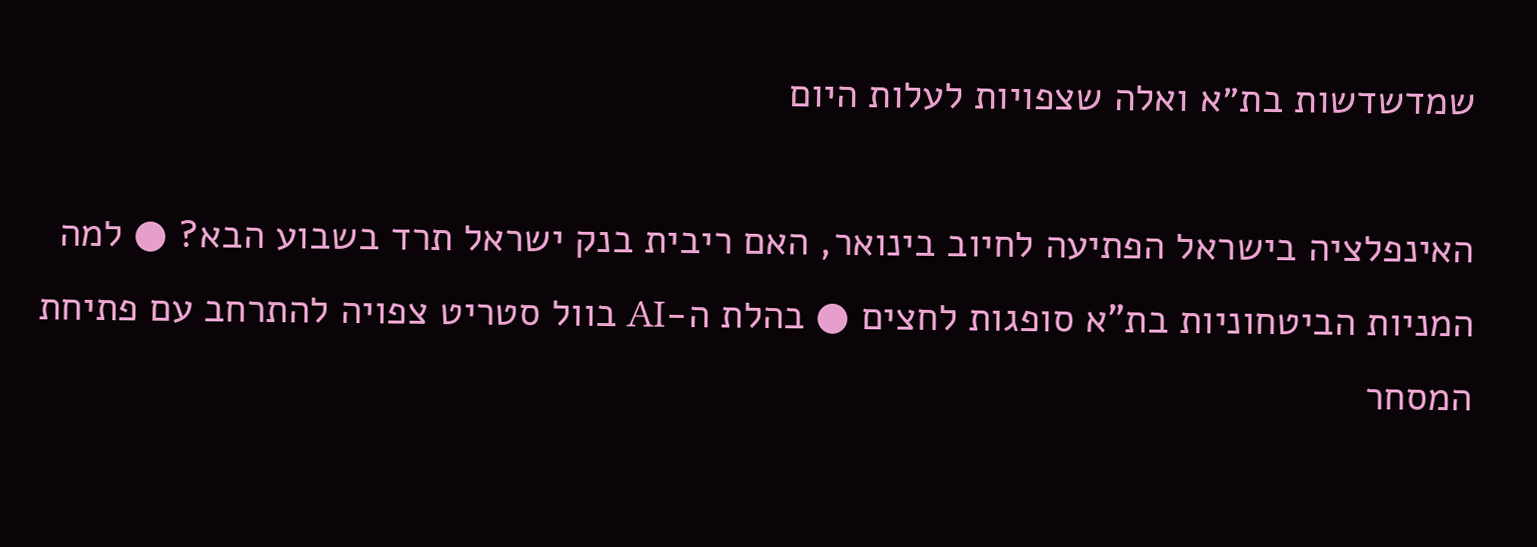שמדשדשות בת״א ואלה שצפויות לעלות היום

האינפלציה בישראל הפתיעה לחיוב בינואר, האם ריבית בנק ישראל תרד בשבוע הבא? ● למה המניות הביטחוניות בת"א סופגות לחצים ● בהלת ה-AI בוול סטריט צפויה להתרחב עם פתיחת המסחר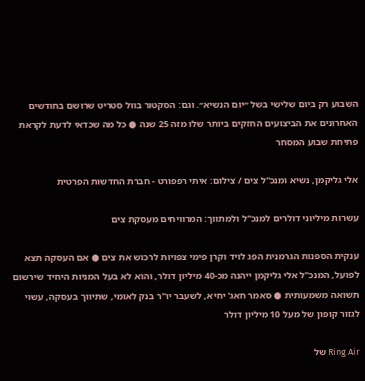השבוע רק ביום שלישי בשל ״יום הנשיא״. וגם: הסקטור בוול סטריט שרושם בחודשים האחרונים את הביצועים החזקים ביותר שלו מזה 25 שנה ● כל מה שכדאי לדעת לקראת פתיחת שבוע המסחר

אלי גליקמן, נשיא ומנכ''ל צים / צילום: איתי רפפורט - חברת החדשות הפרטית

עשרות מיליוני דולרים למנכ"ל ולמתווך: המרוויחים מעסקת צים

ענקית הספנות הגרמנית הפג לויד וקרן פימי צפויות לרכוש את צים ● אם העסקה תצא לפועל, המנכ"ל אלי גליקמן ייהנה מכ-40 מיליון דולר, והוא לא בעל המניות היחיד שירשום תשואה משמעותית ● סאמר חאג' יחיא, לשעבר יו"ר בנק לאומי, שתיווך בעסקה, עשוי לגזור קופון של מעל 10 מיליון דולר

Ring Air של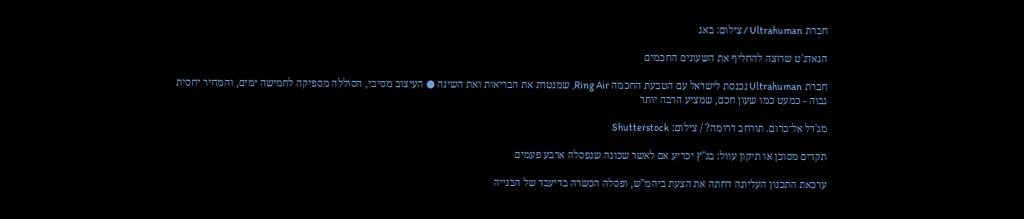חברת Ultrahuman / צילום: באג

הגאדג'ט שרוצה להחליף את השעונים החכמים

חברת Ultrahuman נכנסת לישראל עם הטבעת החכמה Ring Air, שמנטרת את הבריאות ואת השינה ● העיצוב מסיבי, הסוללה מספיקה לחמישה ימים, והמחיר יחסית גבוה - כמעט כמו שעון חכם, שמציע הרבה יותר

מג'דל אל־כרום. תורחב דרומה? / צילום: Shutterstock

תקדים מסוכן או תיקון עוול: בג"ץ יכריע אם לאשר שכונה שנפסלה ארבע פעמים

ערכאת התכנון העליונה דחתה את הצעת ביהמ"ש, ופסלה הכשרה בדיעבד של הבנייה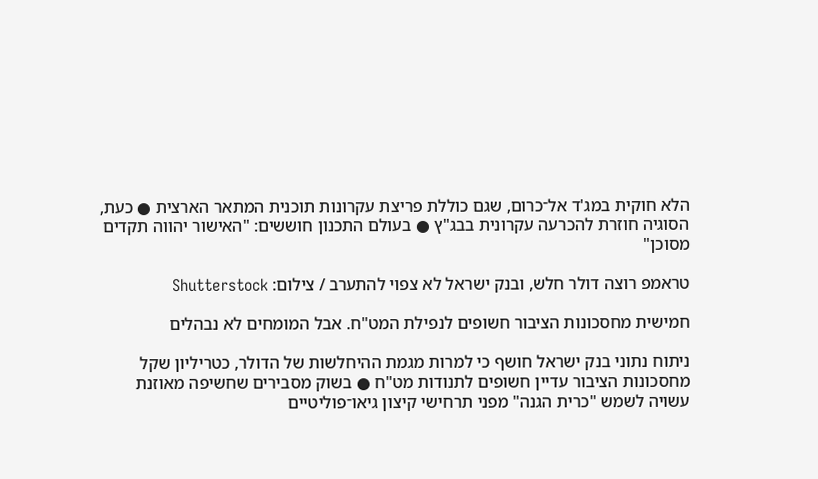הלא חוקית במג'ד אל־כרום, שגם כוללת פריצת עקרונות תוכנית המתאר הארצית ● כעת, הסוגיה חוזרת להכרעה עקרונית בבג"ץ ● בעולם התכנון חוששים: "האישור יהווה תקדים מסוכן"

טראמפ רוצה דולר חלש, ובנק ישראל לא צפוי להתערב / צילום: Shutterstock

חמישית מחסכונות הציבור חשופים לנפילת המט"ח. אבל המומחים לא נבהלים

ניתוח נתוני בנק ישראל חושף כי למרות מגמת ההיחלשות של הדולר, כטריליון שקל מחסכונות הציבור עדיין חשופים לתנודות מט"ח ● בשוק מסבירים שחשיפה מאוזנת עשויה לשמש "כרית הגנה" מפני תרחישי קיצון גיאו־פוליטיים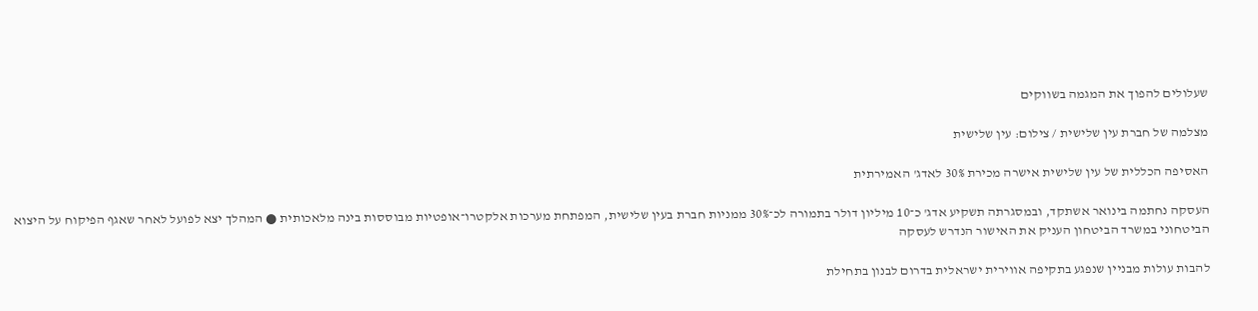שעלולים להפוך את המגמה בשווקים

מצלמה של חברת עין שלישית / צילום: עין שלישית

האסיפה הכללית של עין שלישית אישרה מכירת 30% לאדג' האמירתית

העסקה נחתמה בינואר אשתקד, ובמסגרתה תשקיע אדג' כ־10 מיליון דולר בתמורה לכ־30% ממניות חברת בעין שלישית, המפתחת מערכות אלקטרו־אופטיות מבוססות בינה מלאכותית ● המהלך יצא לפועל לאחר שאגף הפיקוח על היצוא הביטחוני במשרד הביטחון העניק את האישור הנדרש לעסקה

להבות עולות מבניין שנפגע בתקיפה אווירית ישראלית בדרום לבנון בתחילת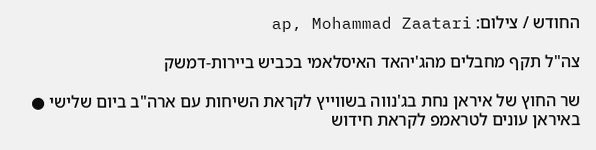החודש / צילום: ap, Mohammad Zaatari

צה"ל תקף מחבלים מהג'יהאד האיסלאמי בכביש ביירות-דמשק

שר החוץ של איראן נחת בג'נווה בשווייץ לקראת השיחות עם ארה"ב ביום שלישי ● באיראן עונים לטראמפ לקראת חידוש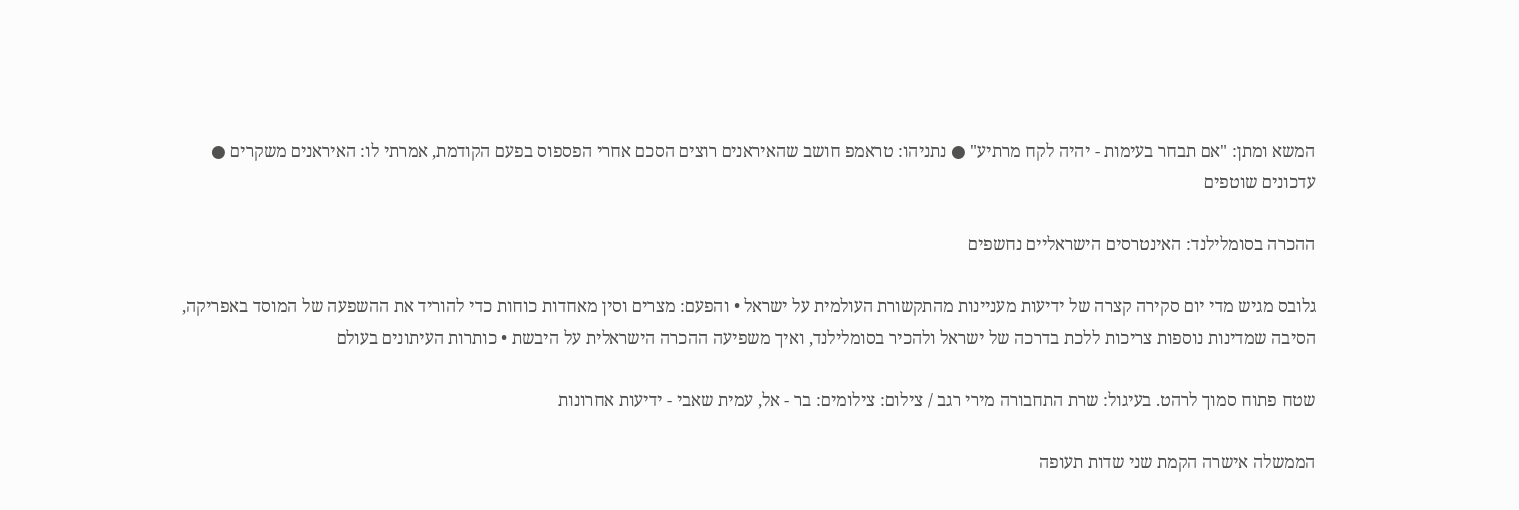המשא ומתן: "אם תבחר בעימות - יהיה לקח מרתיע" ● נתניהו: טראמפ חושב שהאיראנים רוצים הסכם אחרי הפספוס בפעם הקודמת, אמרתי לו: האיראנים משקרים ● עדכונים שוטפים

ההכרה בסומלילנד: האינטרסים הישראליים נחשפים

גלובס מגיש מדי יום סקירה קצרה של ידיעות מעניינות מהתקשורת העולמית על ישראל • והפעם: מצרים וסין מאחדות כוחות כדי להוריד את ההשפעה של המוסד באפריקה, הסיבה שמדינות נוספות צריכות ללכת בדרכה של ישראל ולהכיר בסומלילנד, ואיך משפיעה ההכרה הישראלית על היבשת • כותרות העיתונים בעולם

שטח פתוח סמוך לרהט. בעיגול: שרת התחבורה מירי רגב / צילום: צילומים: בר - אל, עמית שאבי - ידיעות אחרונות

הממשלה אישרה הקמת שני שדות תעופה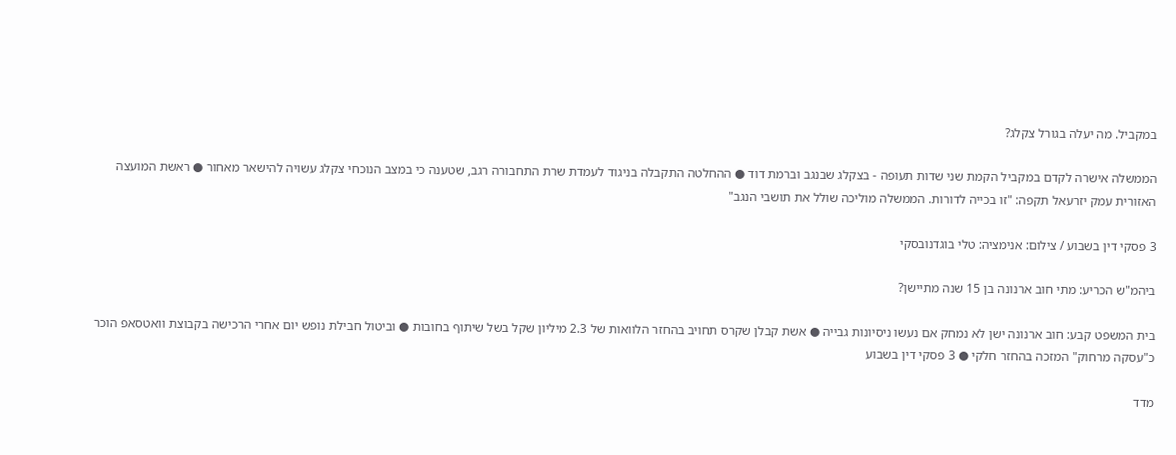במקביל. מה יעלה בגורל צקלג?

הממשלה אישרה לקדם במקביל הקמת שני שדות תעופה - בצקלג שבנגב וברמת דוד ● ההחלטה התקבלה בניגוד לעמדת שרת התחבורה רגב, שטענה כי במצב הנוכחי צקלג עשויה להישאר מאחור ● ראשת המועצה האזורית עמק יזרעאל תקפה: "זו בכייה לדורות. הממשלה מוליכה שולל את תושבי הנגב"

3 פסקי דין בשבוע / צילום: אנימציה: טלי בוגדנובסקי

ביהמ"ש הכריע: מתי חוב ארנונה בן 15 שנה מתיישן?

בית המשפט קבע: חוב ארנונה ישן לא נמחק אם נעשו ניסיונות גבייה ● אשת קבלן שקרס תחויב בהחזר הלוואות של 2.3 מיליון שקל בשל שיתוף בחובות ● וביטול חבילת נופש יום אחרי הרכישה בקבוצת וואטסאפ הוכר כ"עסקה מרחוק" המזכה בהחזר חלקי ● 3 פסקי דין בשבוע

מדד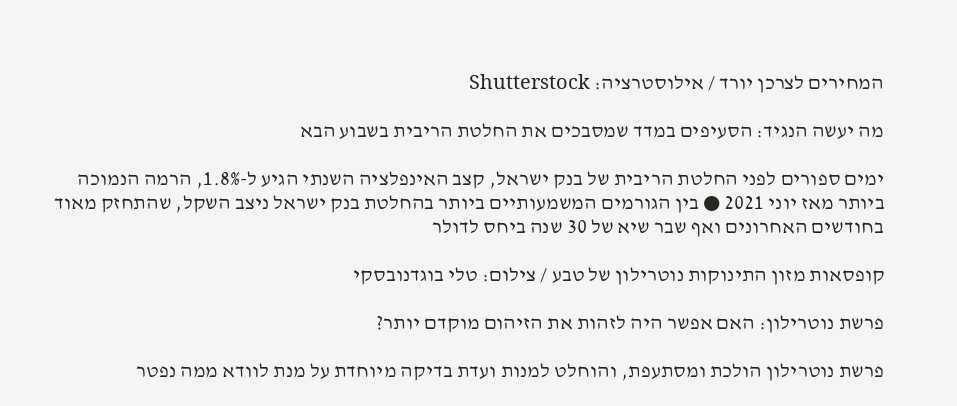המחירים לצרכן יורד / אילוסטרציה: Shutterstock

מה יעשה הנגיד: הסעיפים במדד שמסבכים את החלטת הריבית בשבוע הבא

ימים ספורים לפני החלטת הריבית של בנק ישראל, קצב האינפלציה השנתי הגיע ל-1.8%, הרמה הנמוכה ביותר מאז יוני 2021 ● בין הגורמים המשמעותיים ביותר בהחלטת בנק ישראל ניצב השקל, שהתחזק מאוד בחודשים האחרונים ואף שבר שיא של 30 שנה ביחס לדולר

קופסאות מזון התינוקות נוטרילון של טבע / צילום: טלי בוגדנובסקי

פרשת נוטרילון: האם אפשר היה לזהות את הזיהום מוקדם יותר?

פרשת נוטרילון הולכת ומסתעפת, והוחלט למנות ועדת בדיקה מיוחדת על מנת לוודא ממה נפטר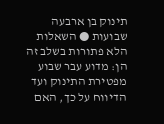תינוק בן ארבעה שבועות ● השאלות הלא פתורות בשלב זה הן: מדוע עבר שבוע מפטירת התינוק ועד הדיווח על כך, האם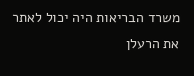משרד הבריאות היה יכול לאתר את הרעלן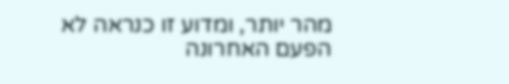מהר יותר, ומדוע זו כנראה לא הפעם האחרונה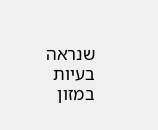שנראה בעיות במזון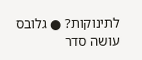לתינוקות? ● גלובס עושה סדר